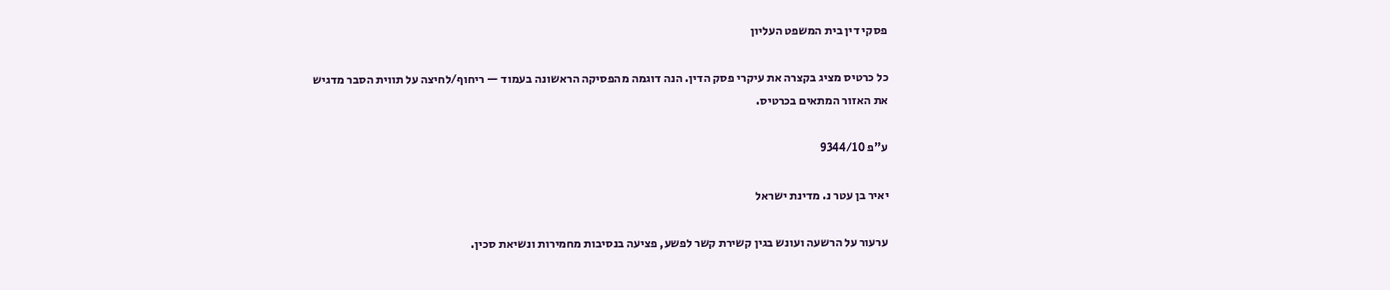פסקי דין בית המשפט העליון

כל כרטיס מציג בקצרה את עיקרי פסק הדין. הנה דוגמה מהפסיקה הראשונה בעמוד — ריחוף/לחיצה על תווית הסבר מדגיש את האזור המתאים בכרטיס.

ע"פ 9344/10

יאיר בן עטר נ. מדינת ישראל

ערעור על הרשעה ועונש בגין קשירת קשר לפשע, פציעה בנסיבות מחמירות ונשיאת סכין.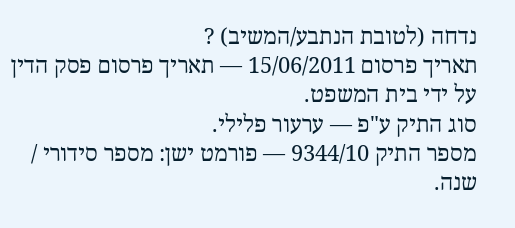נדחה (לטובת הנתבע/המשיב) ?
תאריך פרסום 15/06/2011 — תאריך פרסום פסק הדין על ידי בית המשפט.
סוג התיק ע"פ — ערעור פלילי.
מספר התיק 9344/10 — פורמט ישן: מספר סידורי / שנה.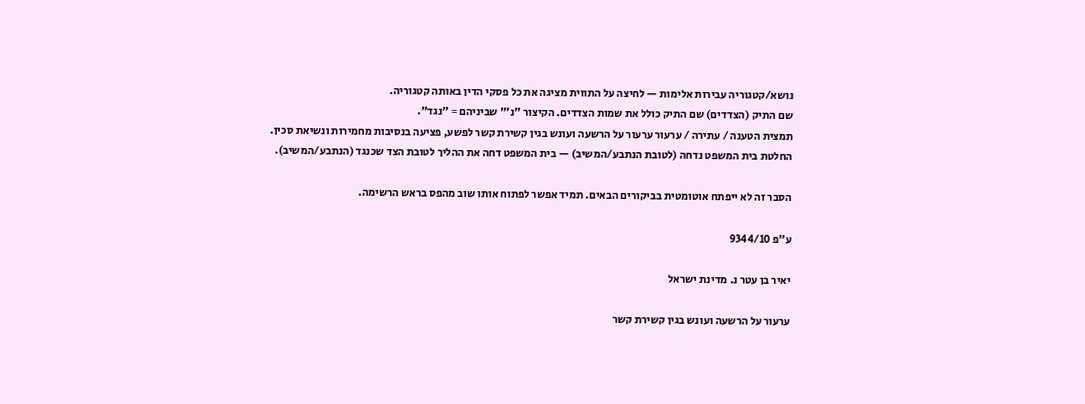נושא/קטגוריה עבירות אלימות — לחיצה על התווית מציגה את כל פסקי הדין באותה קטגוריה.
שם התיק (הצדדים) שם התיק כולל את שמות הצדדים. הקיצור "נ׳" שביניהם = "נגד".
תמצית הטענה / עתירה / ערעור ערעור על הרשעה ועונש בגין קשירת קשר לפשע, פציעה בנסיבות מחמירות ונשיאת סכין.
החלטת בית המשפט נדחה (לטובת הנתבע/המשיב) — בית המשפט דחה את ההליך לטובת הצד שכנגד (הנתבע/המשיב).

הסבר זה לא ייפתח אוטומטית בביקורים הבאים. תמיד אפשר לפתוח אותו שוב מהפס בראש הרשימה.

ע"פ 9344/10

יאיר בן עטר נ. מדינת ישראל

ערעור על הרשעה ועונש בגין קשירת קשר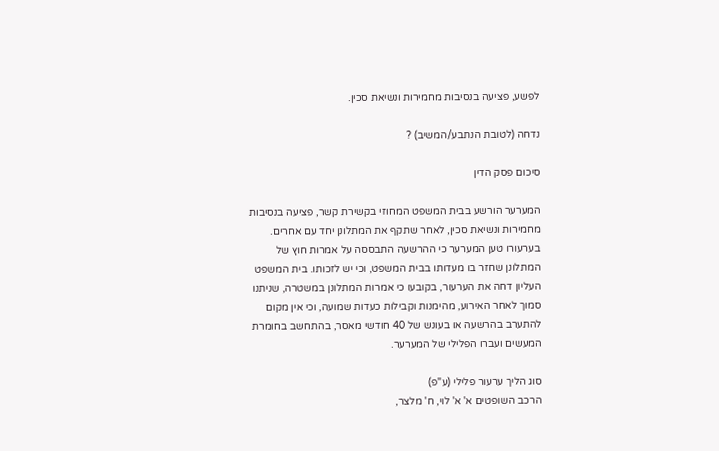לפשע, פציעה בנסיבות מחמירות ונשיאת סכין.

נדחה (לטובת הנתבע/המשיב) ?

סיכום פסק הדין

המערער הורשע בבית המשפט המחוזי בקשירת קשר, פציעה בנסיבות מחמירות ונשיאת סכין, לאחר שתקף את המתלונן יחד עם אחרים. בערעורו טען המערער כי ההרשעה התבססה על אמרות חוץ של המתלונן שחזר בו מעדותו בבית המשפט, וכי יש לזכותו. בית המשפט העליון דחה את הערעור, בקובעו כי אמרות המתלונן במשטרה, שניתנו סמוך לאחר האירוע, מהימנות וקבילות כעדות שמועה, וכי אין מקום להתערב בהרשעה או בעונש של 40 חודשי מאסר, בהתחשב בחומרת המעשים ועברו הפלילי של המערער.

סוג הליך ערעור פלילי (ע"פ)
הרכב השופטים א' א' לוי, ח' מלצר,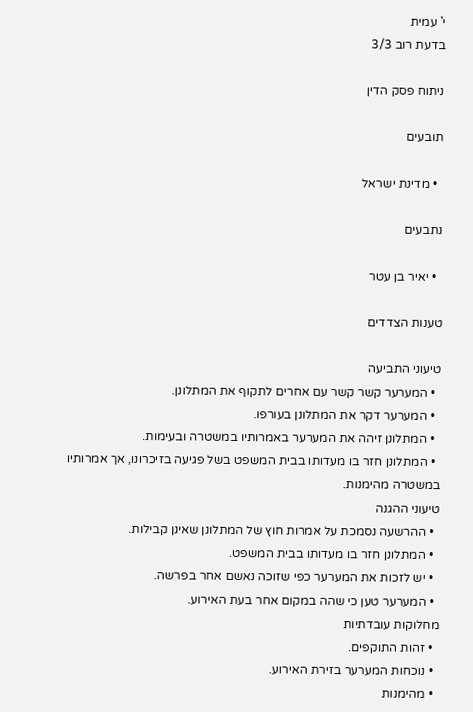י' עמית
בדעת רוב 3/3

ניתוח פסק הדין

תובעים

  • מדינת ישראל

נתבעים

  • יאיר בן עטר

טענות הצדדים

טיעוני התביעה
  • המערער קשר קשר עם אחרים לתקוף את המתלונן.
  • המערער דקר את המתלונן בעורפו.
  • המתלונן זיהה את המערער באמרותיו במשטרה ובעימות.
  • המתלונן חזר בו מעדותו בבית המשפט בשל פגיעה בזיכרונו, אך אמרותיו במשטרה מהימנות.
טיעוני ההגנה
  • ההרשעה נסמכת על אמרות חוץ של המתלונן שאינן קבילות.
  • המתלונן חזר בו מעדותו בבית המשפט.
  • יש לזכות את המערער כפי שזוכה נאשם אחר בפרשה.
  • המערער טען כי שהה במקום אחר בעת האירוע.
מחלוקות עובדתיות
  • זהות התוקפים.
  • נוכחות המערער בזירת האירוע.
  • מהימנות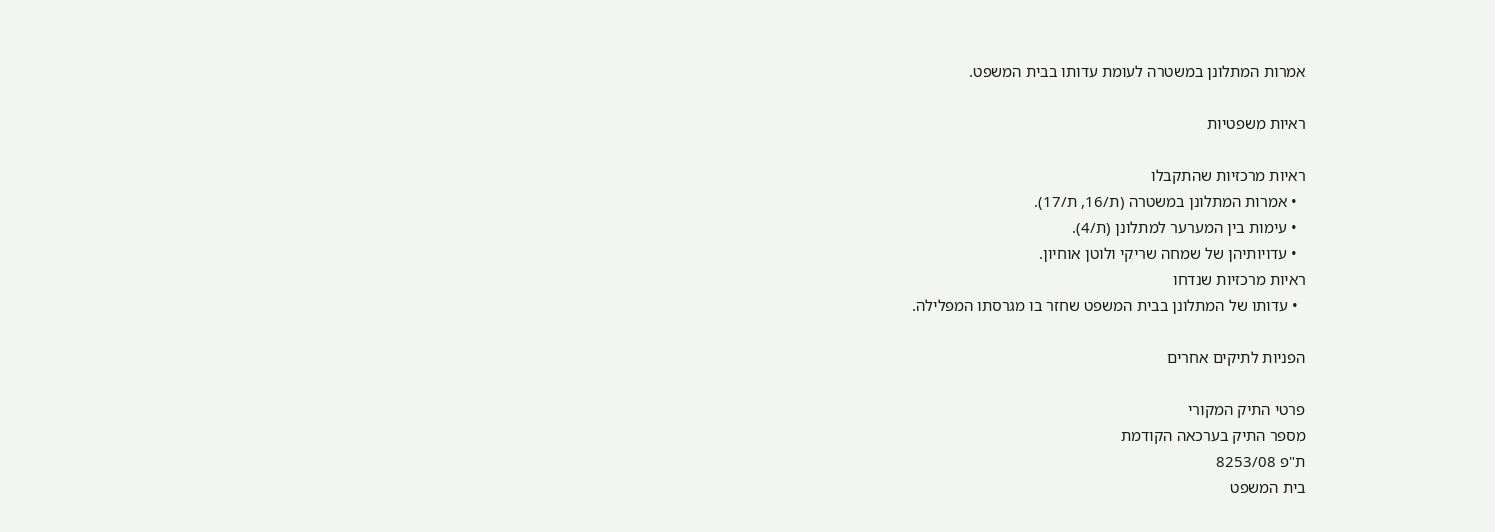אמרות המתלונן במשטרה לעומת עדותו בבית המשפט.

ראיות משפטיות

ראיות מרכזיות שהתקבלו
  • אמרות המתלונן במשטרה (ת/16, ת/17).
  • עימות בין המערער למתלונן (ת/4).
  • עדויותיהן של שמחה שריקי ולוטן אוחיון.
ראיות מרכזיות שנדחו
  • עדותו של המתלונן בבית המשפט שחזר בו מגרסתו המפלילה.

הפניות לתיקים אחרים

פרטי התיק המקורי
מספר התיק בערכאה הקודמת
ת"פ 8253/08
בית המשפט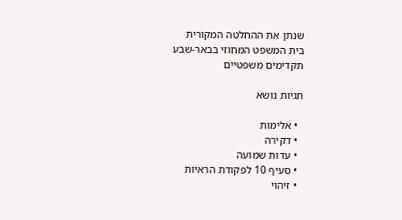שנתן את ההחלטה המקורית
בית המשפט המחוזי בבאר-שבע
תקדימים משפטיים

תגיות נושא

  • אלימות
  • דקירה
  • עדות שמועה
  • סעיף 10 לפקודת הראיות
  • זיהוי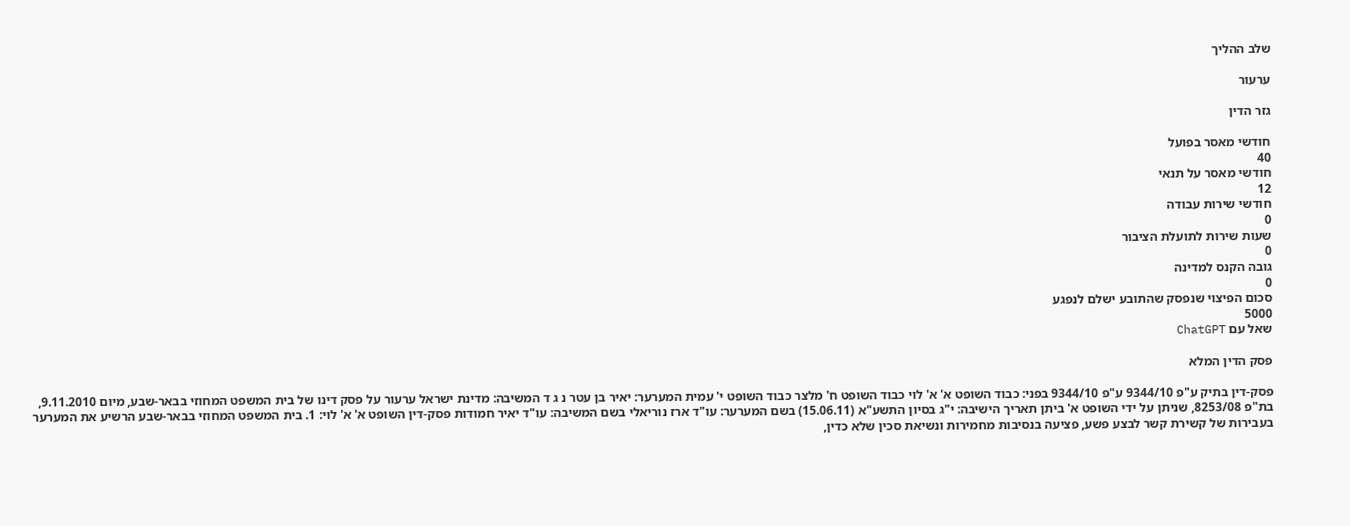שלב ההליך

ערעור

גזר הדין

חודשי מאסר בפועל
40
חודשי מאסר על תנאי
12
חודשי שירות עבודה
0
שעות שירות לתועלת הציבור
0
גובה הקנס למדינה
0
סכום הפיצוי שנפסק שהתובע ישלם לנפגע
5000
שאל עם ChatGPT

פסק הדין המלא

פסק-דין בתיק ע"פ 9344/10 ע"פ 9344/10 בפני: כבוד השופט א' א' לוי כבוד השופט ח' מלצר כבוד השופט י' עמית המערער: יאיר בן עטר נ ג ד המשיבה: מדינת ישראל ערעור על פסק דינו של בית המשפט המחוזי בבאר-שבע, מיום 9.11.2010, בת"פ 8253/08, שניתן על ידי השופט א' ביתן תאריך הישיבה: י"ג בסיון התשע"א (15.06.11) בשם המערער: עו"ד ארז נוריאלי בשם המשיבה: עו"ד יאיר חמודות פסק-דין השופט א' א' לוי: 1. בית המשפט המחוזי בבאר-שבע הרשיע את המערער בעבירות של קשירת קשר לבצע פשע, פציעה בנסיבות מחמירות ונשיאת סכין שלא כדין,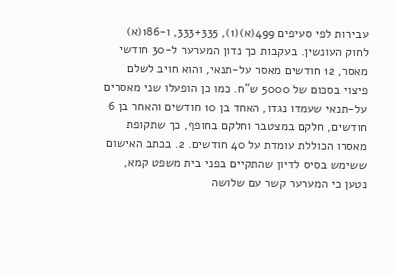עבירות לפי סעיפים 499(א)(1), 333+335, ו-186(א) לחוק העונשין. בעקבות כך נדון המערער ל-30 חודשי מאסר, 12 חודשים מאסר על-תנאי, והוא חויב לשלם פיצוי בסכום של 5000 ש"ח. כמו כן הופעלו שני מאסרים על-תנאי שעמדו נגדו, האחד בן 10 חודשים והאחר בן 6 חודשים, חלקם במצטבר וחלקם בחופף, כך שתקופת מאסרו הכוללת עומדת על 40 חודשים. 2. בכתב האישום ששימש בסיס לדיון שהתקיים בפני בית משפט קמא, נטען כי המערער קשר עם שלושה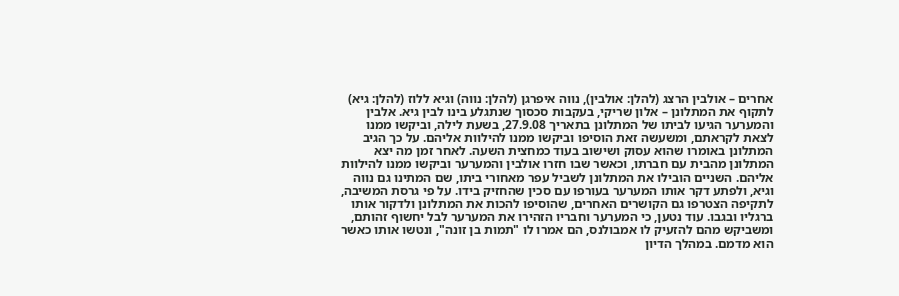אחרים – אולבין הרצג (להלן: אולבין), נווה איפרגן (להלן: נווה) וגיא ללוז (להלן: גיא) לתקוף את המתלונן – אלון שריקי, בעקבות סכסוך שנתגלע בינו לבין גיא. אלבין והמערער הגיעו לביתו של המתלונן בתאריך 27.9.08, בשעת לילה, וביקשו ממנו לצאת לקראתם, ומשעשה זאת הוסיפו וביקשו ממנו להילוות אליהם. על כך הגיב המתלונן באומרו שהוא עסוק ושישוב בעוד כמחצית השעה. לאחר זמן מה יצא המתלונן מהבית עם חברתו, וכאשר שבו חזרו אולבין והמערער וביקשו ממנו להילוות אליהם. השניים הובילו את המתלונן לשביל עפר מאחורי ביתו, שם המתינו גם נווה וגיא, ולפתע דקר אותו המערער בעורפו עם סכין שהחזיק בידו. על פי גרסת המשיבה, לתקיפה הצטרפו גם הקושרים האחרים, שהוסיפו להכות את המתלונן ולדקור אותו ברגליו ובגבו. עוד נטען, כי המערער וחבריו הזהירו את המערער לבל יחשוף זהותם, ומשביקש מהם להזעיק לו אמבולנס, הם אמרו לו "תמות בן זונה", ונטשו אותו כאשר הוא מדמם. במהלך הדיון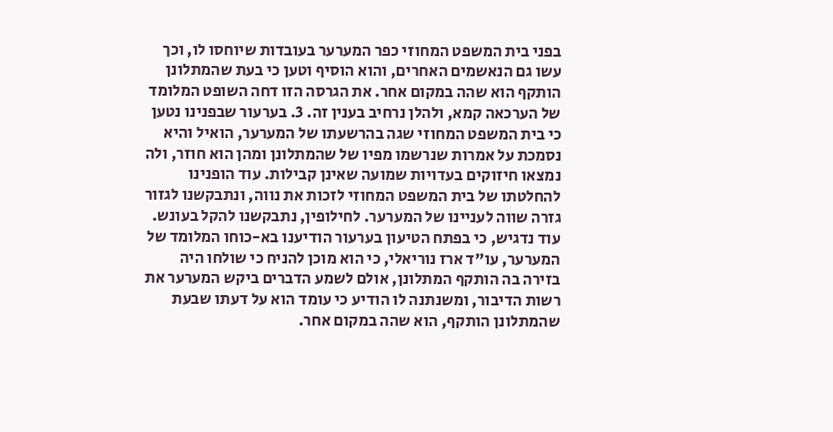בפני בית המשפט המחוזי כפר המערער בעובדות שיוחסו לו, וכך עשו גם הנאשמים האחרים, והוא הוסיף וטען כי בעת שהמתלונן הותקף הוא שהה במקום אחר. את הגרסה הזו דחה השופט המלומד של הערכאה קמא, ולהלן נרחיב בענין זה. 3. בערעור שבפנינו נטען כי בית המשפט המחוזי שגה בהרשעתו של המערער, הואיל והיא נסמכת על אמרות שנרשמו מפיו של שהמתלונן ומהן הוא חוזר, ולה נמצאו חיזוקים בעדויות שמועה שאינן קבילות. עוד הופנינו להחלטתו של בית המשפט המחוזי לזכות את נווה, ונתבקשנו לגזור גזרה שווה לעניינו של המערער. לחילופין, נתבקשנו להקל בעונש. עוד נדגיש, כי בפתח הטיעון בערעור הודיענו בא-כוחו המלומד של המערער, עו"ד ארז נוריאלי, כי הוא מוכן להניח כי שולחו היה בזירה בה הותקף המתלונן, אולם לשמע הדברים ביקש המערער את רשות הדיבור, ומשנתנה לו הודיע כי עומד הוא על דעתו שבעת שהמתלונן הותקף, הוא שהה במקום אחר.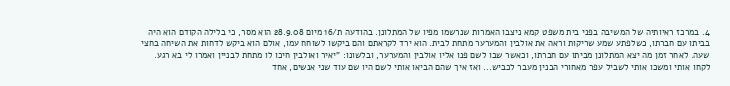4. במרכז ראיותיה של המשיבה בפני בית משפט קמא ניצבו האמרות שנרשמו מפיו של המתלונן. בהודעה ת/16 מיום 28.9.08 הוא מסר, כי בלילה הקודם הוא היה בביתו עם חברתו, כשלפתע שמע שריקות וראה את אולבין והמערער מתחת לבית. הוא ירד לקראתם והם ביקשו לשוחח עמו, אולם הוא ביקש לדחות את השיחה בחצי שעה. לאחר זמן מה יצא המתלונן מביתו עם חברתו, וכאשר שבו לשם פנו אליו אולבין והמערער, ובלשונו: "יאיר ואולבין חיכו לו מתחת לבניין ואמרו לי בא רגע. לקחו אותי ומשכו אותי לשביל עפר מאחורי הבנין מעבר לכביש... ואז איך שהם הביאו אותי לשם היו שם עוד שני אנשים, אחד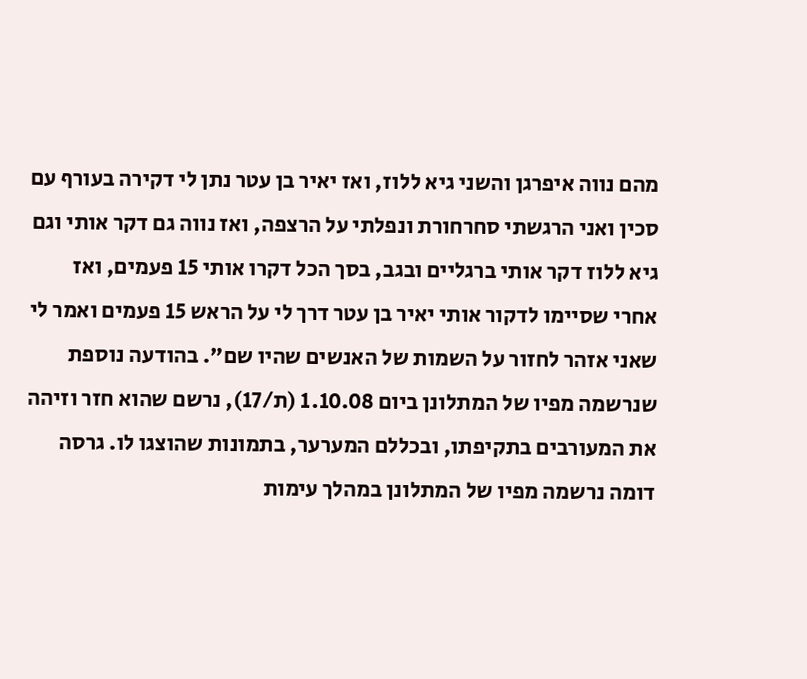מהם נווה איפרגן והשני גיא ללוז, ואז יאיר בן עטר נתן לי דקירה בעורף עם סכין ואני הרגשתי סחרחורת ונפלתי על הרצפה, ואז נווה גם דקר אותי וגם גיא ללוז דקר אותי ברגליים ובגב, בסך הכל דקרו אותי 15 פעמים, ואז אחרי שסיימו לדקור אותי יאיר בן עטר דרך לי על הראש 15 פעמים ואמר לי שאני אזהר לחזור על השמות של האנשים שהיו שם". בהודעה נוספת שנרשמה מפיו של המתלונן ביום 1.10.08 (ת/17), נרשם שהוא חזר וזיהה את המעורבים בתקיפתו, ובכללם המערער, בתמונות שהוצגו לו. גרסה דומה נרשמה מפיו של המתלונן במהלך עימות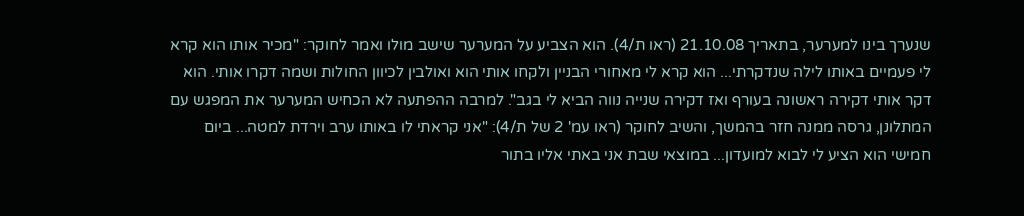שנערך בינו למערער, בתאריך 21.10.08 (ראו ת/4). הוא הצביע על המערער שישב מולו ואמר לחוקר: "מכיר אותו הוא קרא לי פעמיים באותו לילה שנדקרתי... הוא קרא לי מאחורי הבניין ולקחו אותי הוא ואולבין לכיוון החולות ושמה דקרו אותי. הוא דקר אותי דקירה ראשונה בעורף ואז דקירה שנייה נווה הביא לי בגב". למרבה ההפתעה לא הכחיש המערער את המפגש עם המתלונן, גרסה ממנה חזר בהמשך, והשיב לחוקר (ראו עמ' 2 של ת/4): "אני קראתי לו באותו ערב וירדת למטה... ביום חמישי הוא הציע לי לבוא למועדון... במוצאי שבת אני באתי אליו בתור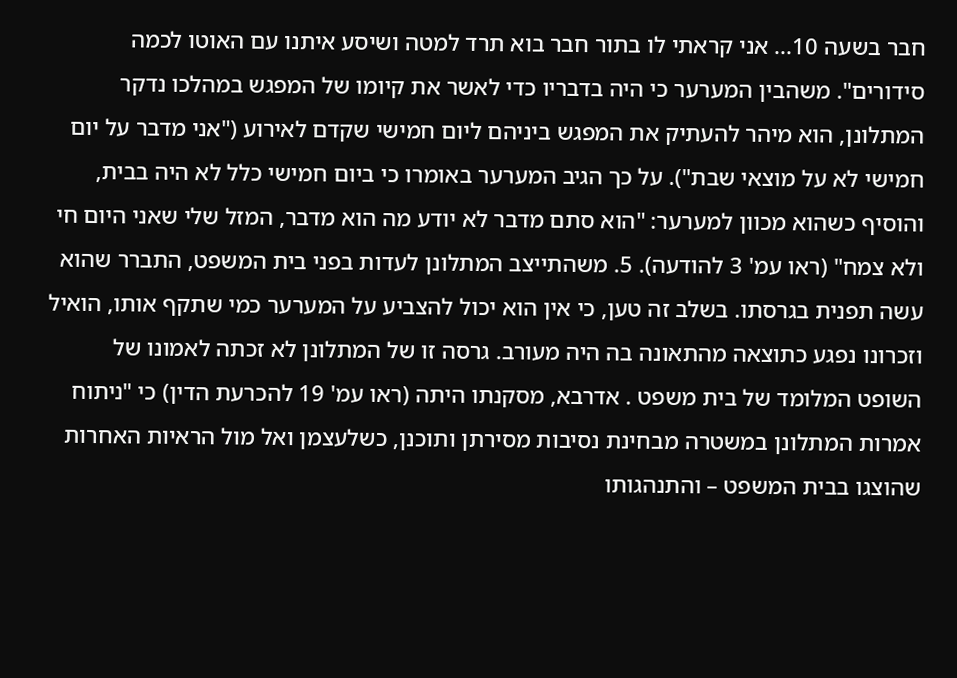חבר בשעה 10... אני קראתי לו בתור חבר בוא תרד למטה ושיסע איתנו עם האוטו לכמה סידורים". משהבין המערער כי היה בדבריו כדי לאשר את קיומו של המפגש במהלכו נדקר המתלונן, הוא מיהר להעתיק את המפגש ביניהם ליום חמישי שקדם לאירוע ("אני מדבר על יום חמישי לא על מוצאי שבת"). על כך הגיב המערער באומרו כי ביום חמישי כלל לא היה בבית, והוסיף כשהוא מכוון למערער: "הוא סתם מדבר לא יודע מה הוא מדבר, המזל שלי שאני היום חי ולא צמח" (ראו עמ' 3 להודעה). 5. משהתייצב המתלונן לעדות בפני בית המשפט, התברר שהוא עשה תפנית בגרסתו. בשלב זה טען, כי אין הוא יכול להצביע על המערער כמי שתקף אותו, הואיל וזכרונו נפגע כתוצאה מהתאונה בה היה מעורב. גרסה זו של המתלונן לא זכתה לאמונו של השופט המלומד של בית משפט . אדרבא, מסקנתו היתה (ראו עמ' 19 להכרעת הדין) כי "ניתוח אמרות המתלונן במשטרה מבחינת נסיבות מסירתן ותוכנן, כשלעצמן ואל מול הראיות האחרות שהוצגו בבית המשפט – והתנהגותו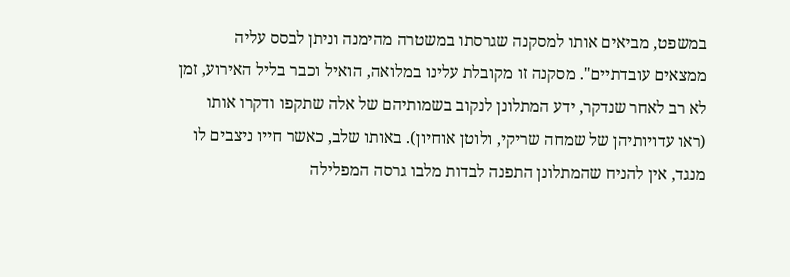במשפט, מביאים אותו למסקנה שגרסתו במשטרה מהימנה וניתן לבסס עליה ממצאים עובדתיים". מסקנה זו מקובלת עלינו במלואה, הואיל וכבר בליל האירוע, זמן לא רב לאחר שנדקר, ידע המתלונן לנקוב בשמותיהם של אלה שתקפו ודקרו אותו (ראו עדויותיהן של שמחה שריקי, ולוטן אוחיון). באותו שלב, כאשר חייו ניצבים לו מנגד, אין להניח שהמתלונן התפנה לבדות מלבו גרסה המפלילה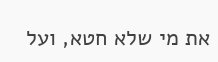את מי שלא חטא, ועל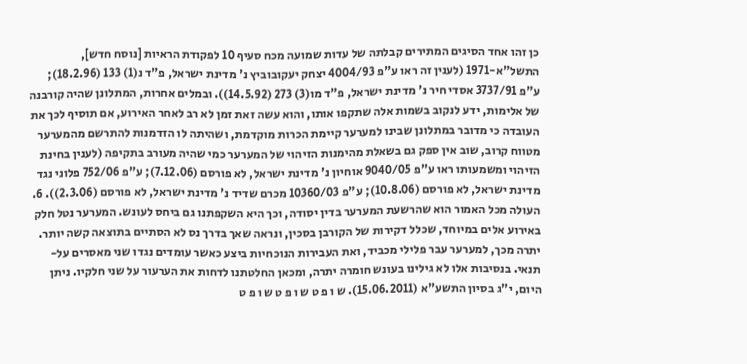כן זהו אחד הסיגים המתירים קבלתה של עדות שמועה מכח סעיף 10 לפקודת הראיות [נוסח חדש], התשל"א-1971 (לענין זה ראו ע"פ 4004/93 יצחק יעקובוביץ נ' מדינת ישראל, פ"ד נ(1) 133 (18.2.96); ע"פ 3737/91 אסדי חיר נ' מדינת ישראל, פ"ד מו(3) 273 (14.5.92)). ובמלים אחרות, המתלונן שהיה קורבנה של אלימות, ידע לנקוב בשמות אלה שתקפו אותו, והוא עשה זאת זמן לא רב לאחר האירוע, אם תוסיף לכך את העובדה כי מדובר במתלונן שבינו למערער קיימת הכרות מוקדמת, ושהיתה לו הזדמנות להתרשם מהמערער מטווח קרוב, שוב אין ספק גם בשאלת מהימנות הזיהוי של המערער כמי שהיה מעורב בתקיפה (לענין בחינת הזיהוי ומשמעותו ראו ע"פ 9040/05 אוחיון נ' מדינת ישראל, לא פורסם (7.12.06); ע"פ 752/06 פלוני נגד מדינת ישראל, לא פורסם (10.8.06); ע"פ 10360/03 מכרם שדיד נ' מדינת ישראל, לא פורסם (2.3.06)). 6. העולה מכל האמור הוא שהרשעת המערער בדין יסודה, וכך היא השקפתנו גם ביחס לעונש. המערער נטל חלק באירוע אלים במיוחד, שכלל דקירות של הקורבן בסכין, ונראה שאך בדרך נס לא הסתיים בתוצאה קשה יותר. יתרה מכך, למערער עבר פלילי מכביד, ואת העבירות הנוכחיות ביצע כאשר עומדים נגדו שני מאסרים על-תנאי. בנסיבות אלו לא גילינו בעונש חומרה יתרה, ומכאן החלטתנו לדחות את הערעור על שני חלקיו. ניתן היום, י"ג בסיון התשע"א (15.06.2011). ש ו פ ט ש ו פ ט ש ו פ ט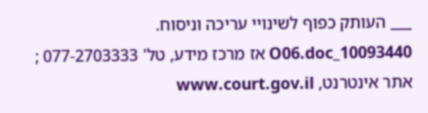___ העותק כפוף לשינויי עריכה וניסוח. 10093440_O06.doc אז מרכז מידע, טל' 077-2703333 ; אתר אינטרנט, www.court.gov.il